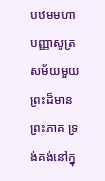បឋមមហាបញ្ញាសូត្រ
សម័យមួយ ព្រះដ៏មានព្រះភាគ ទ្រង់គង់នៅក្នុ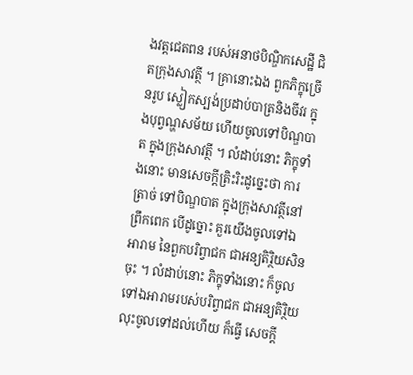ងវត្តជេតពន របស់អនាថបិណ្ឌិកសេដ្ឋី ជិតក្រុងសាវត្ថី ។ គ្រានោះឯង ពួកភិក្ខុច្រើនរូប ស្លៀកស្បង់ប្រដាប់បាត្រនិងចីវរ ក្នុងបុព្វណ្ហសម័យ ហើយចូលទៅបិណ្ឌបាត ក្នុងក្រុងសាវត្ថី ។ លំដាប់នោះ ភិក្ខុទាំងនោះ មានសេចក្តីត្រិះរិះដូច្នេះថា ការត្រាច់ ទៅបិណ្ឌបាត ក្នុងក្រុងសាវត្ថីនៅព្រឹកពេក បើដូច្នោះ គួរយើងចូលទៅឯ អារាម នៃពួកបរិព្វាជក ជាអន្យតិរ្ថិយសិនចុះ ។ លំដាប់នោះ ភិក្ខុទាំងនោះ ក៏ចូលទៅឯអារាមរបស់បរិព្វាជក ជាអន្យតិរ្ថិយ លុះចូលទៅដល់ហើយ ក៏ធ្វើ សេចក្តី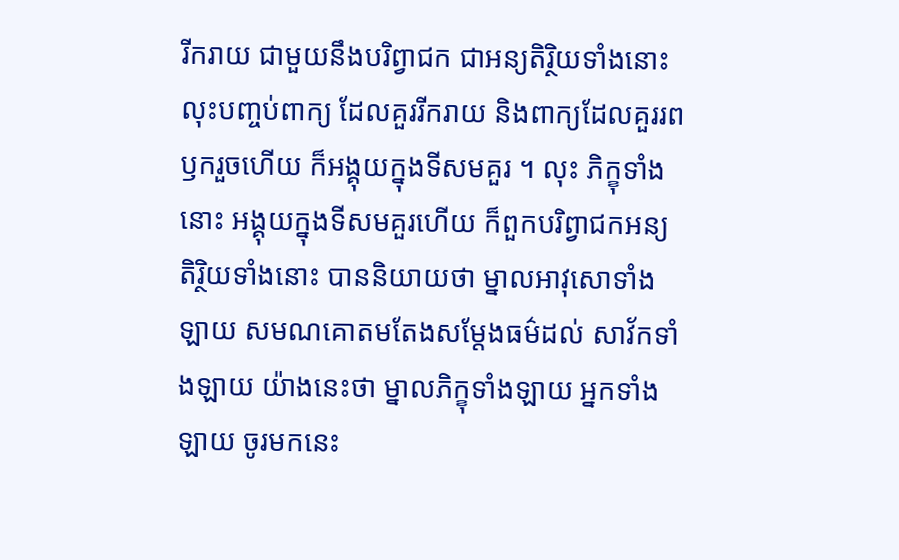រីករាយ ជាមួយនឹងបរិព្វាជក ជាអន្យតិរ្ថិយទាំងនោះ លុះបញ្ចប់ពាក្យ ដែលគួររីករាយ និងពាក្យដែលគួររពឫករួចហើយ ក៏អង្គុយក្នុងទីសមគួរ ។ លុះ ភិក្ខុទាំងនោះ អង្គុយក្នុងទីសមគួរហើយ ក៏ពួកបរិព្វាជកអន្យតិរ្ថិយទាំងនោះ បាននិយាយថា ម្នាលអាវុសោទាំងឡាយ សមណគោតមតែងសម្តែងធម៌ដល់ សាវ័កទាំងឡាយ យ៉ាងនេះថា ម្នាលភិក្ខុទាំងឡាយ អ្នកទាំងឡាយ ចូរមកនេះ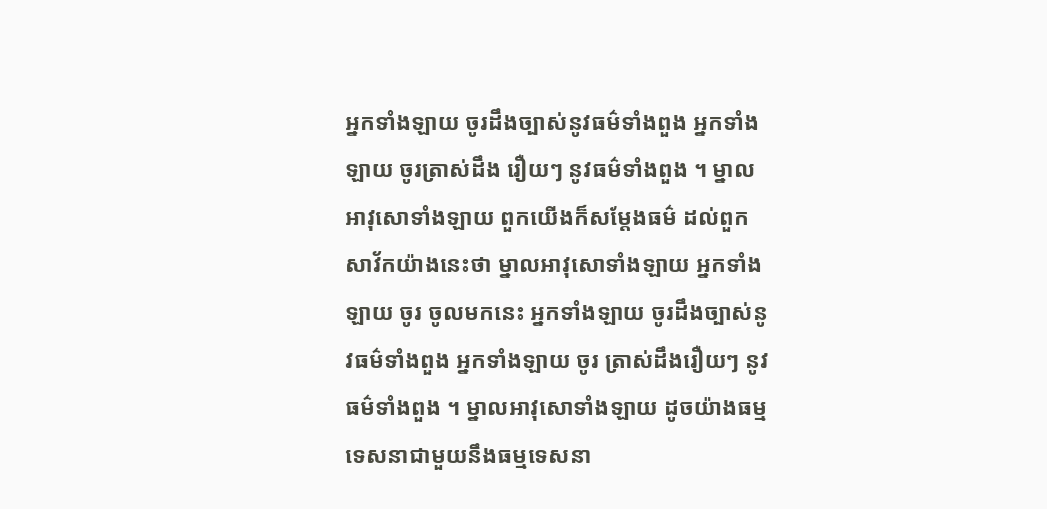អ្នកទាំងឡាយ ចូរដឹងច្បាស់នូវធម៌ទាំងពួង អ្នកទាំងឡាយ ចូរត្រាស់ដឹង រឿយៗ នូវធម៌ទាំងពួង ។ ម្នាលអាវុសោទាំងឡាយ ពួកយើងក៏សម្តែងធម៌ ដល់ពួកសាវ័កយ៉ាងនេះថា ម្នាលអាវុសោទាំងឡាយ អ្នកទាំងឡាយ ចូរ ចូលមកនេះ អ្នកទាំងឡាយ ចូរដឹងច្បាស់នូវធម៌ទាំងពួង អ្នកទាំងឡាយ ចូរ ត្រាស់ដឹងរឿយៗ នូវធម៌ទាំងពួង ។ ម្នាលអាវុសោទាំងឡាយ ដូចយ៉ាងធម្មទេសនាជាមួយនឹងធម្មទេសនា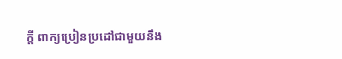ក្តី ពាក្យប្រៀនប្រដៅជាមួយនឹង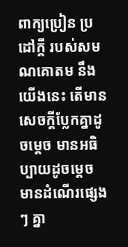ពាក្យប្រៀន ប្រដៅក្តី របស់សមណគោតម នឹងយើងនេះ តើមានសេចក្តីប្លែកគ្នាដូចម្តេច មានអធិប្បាយដូចម្តេច មានដំណើរផ្សេងៗ គ្នា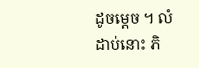ដូចម្តេច ។ លំដាប់នោះ ភិ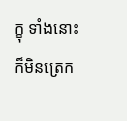ក្ខុ ទាំងនោះ ក៏មិនត្រេក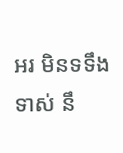អរ មិនទទឹងទាស់ នឹ